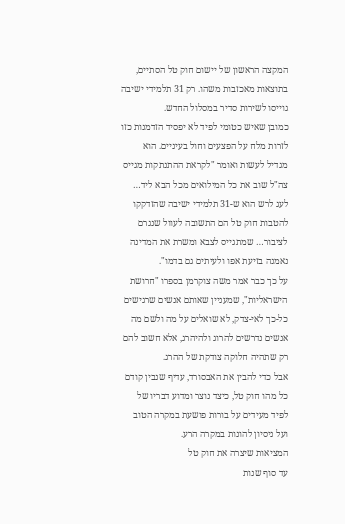המקצה הראשון של יישום חוק טל הסתיים, בתוצאות מאכזבות משהו. רק 31 תלמידי ישיבה גוייסו לשירות סדיר במסלול החדש.
כמובן שאיש כטומי לפיד לא יפסיד הזדמנות כזו לזרות מלח על הפצעים וחול בעיניים. הוא מגדיל לעשות ואומר "לקראת ההתנתקות מגייס צה"ל שוב את כל המילואים מכל הבא ליד… לעג לרש הוא ש-31 תלמידי ישיבה שהזדקקו להטבות חוק טל הם התשובה לעוול שנגרם לציבור… שמתגייס לצבא ומשרת את המדינה נאמנה בזיעת אפו ולעיתים גם בדמו".
על כך כבר אמר משה צוקרמן בספרו "חרושת הישראליות", שמעניין שאותם אנשים שרגישים כל-כך לאי-צדק, לא שואלים על מה ולשם מה אנשים נדרשים להרוג ולהיהרג, אלא חשוב להם רק שתהיה חלוקה צודקת של ההרג.
אבל כדי להבין את האבסורד, עדיף שנבין קודם כל מהו חוק טל, כיצד נוצר ומדוע דבריו של לפיד מעידים על בורות פושעת במקרה הטוב ועל ניסיון להונות במקרה הרע.
המציאות שיצרה את חוק טל
עד סוף שנות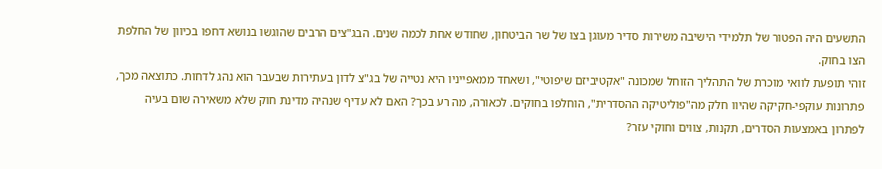התשעים היה הפטור של תלמידי הישיבה משירות סדיר מעוגן בצו של שר הביטחון, שחודש אחת לכמה שנים. הבג"צים הרבים שהוגשו בנושא דחפו בכיוון של החלפת הצו בחוק.
זוהי תופעת לוואי מוכרת של התהליך הזוחל שמכונה "אקטיביזם שיפוטי", ושאחד ממאפייניו היא נטייה של בג"צ לדון בעתירות שבעבר הוא נהג לדחות. כתוצאה מכך, פתרונות עוקפי-חקיקה שהיוו חלק מה"פוליטיקה ההסדרית", הוחלפו בחוקים. לכאורה, מה רע בכך? האם לא עדיף שנהיה מדינת חוק שלא משאירה שום בעיה לפתרון באמצעות הסדרים, תקנות, צווים וחוקי עזר?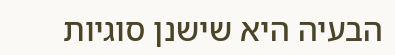הבעיה היא שישנן סוגיות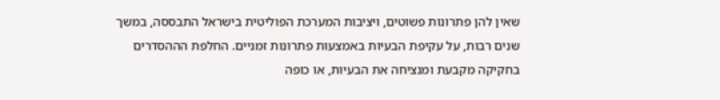שאין להן פתרונות פשוטים, ויציבות המערכת הפוליטית בישראל התבססה, במשך שנים רבות, על עקיפת הבעיות באמצעות פתרונות זמניים. החלפת הההסדרים בחקיקה מקבעת ומנציחה את הבעיות, או כופה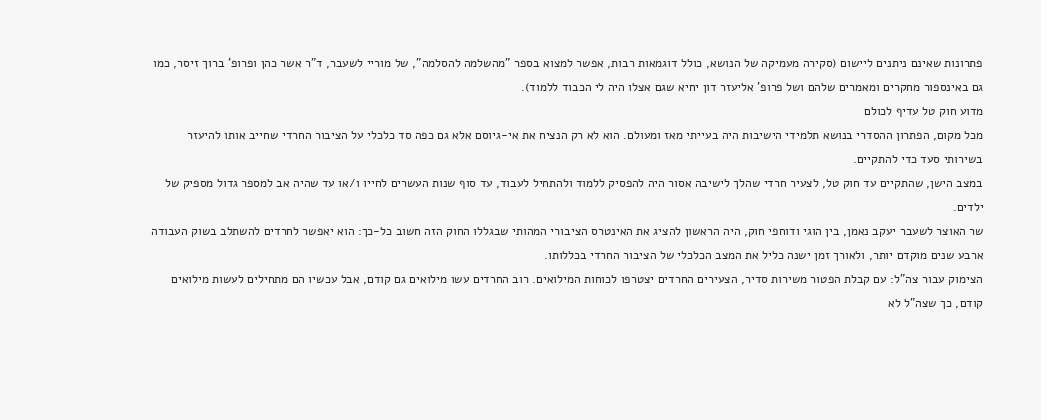פתרונות שאינם ניתנים ליישום (סקירה מעמיקה של הנושא, כולל דוגמאות רבות, אפשר למצוא בספר "מהשלמה להסלמה", של מוריי לשעבר, ד"ר אשר כהן ופרופ' ברוך זיסר, כמו גם באינספור מחקרים ומאמרים שלהם ושל פרופ' אליעזר דון יחיא שגם אצלו היה לי הכבוד ללמוד).
מדוע חוק טל עדיף לכולם
מכל מקום, הפתרון ההסדרי בנושא תלמידי הישיבות היה בעייתי מאז ומעולם. הוא לא רק הנציח את אי-גיוסם אלא גם כפה סד כלכלי על הציבור החרדי שחייב אותו להיעזר בשירותי סעד כדי להתקיים.
במצב הישן, שהתקיים עד חוק טל, לצעיר חרדי שהלך לישיבה אסור היה להפסיק ללמוד ולהתחיל לעבוד, עד סוף שנות העשרים לחייו ו/או עד שהיה אב למספר גדול מספיק של ילדים.
שר האוצר לשעבר יעקב נאמן, בין הוגי ודוחפי חוק, היה הראשון להציג את האינטרס הציבורי המהותי שבגללו החוק הזה חשוב כל-כך: הוא יאפשר לחרדים להשתלב בשוק העבודה ארבע שנים מוקדם יותר, ולאורך זמן ישנה כליל את המצב הכלכלי של הציבור החרדי בכללותו.
הצימוק עבור צה"ל: עם קבלת הפטור משירות סדיר, הצעירים החרדים יצטרפו לכוחות המילואים. רוב החרדים עשו מילואים גם קודם, אבל עכשיו הם מתחילים לעשות מילואים קודם, כך שצה"ל לא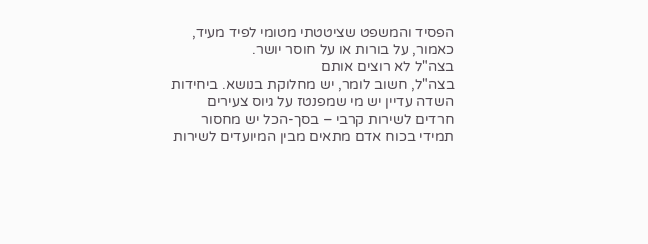הפסיד והמשפט שציטטתי מטומי לפיד מעיד, כאמור, על בורות או על חוסר יושר.
בצה"ל לא רוצים אותם
בצה"ל, חשוב לומר, יש מחלוקת בנושא. ביחידות השדה עדיין יש מי שמפנטז על גיוס צעירים חרדים לשירות קרבי – בסך-הכל יש מחסור תמידי בכוח אדם מתאים מבין המיועדים לשירות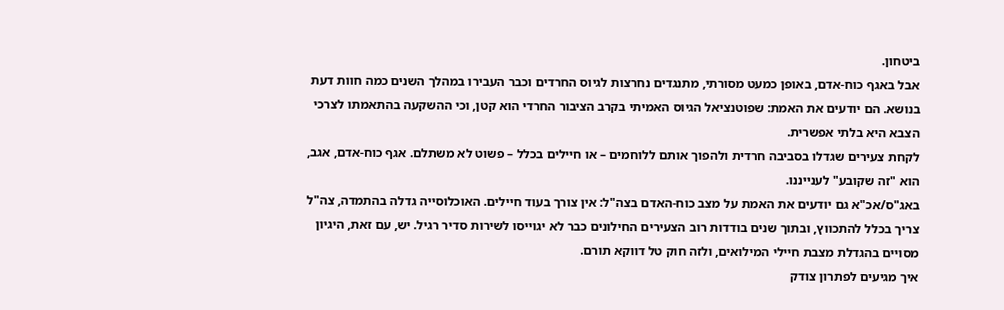ביטחון.
אבל באגף כוח-אדם, באופן כמעט מסורתי, מתנגדים נחרצות לגיוס החרדים וכבר העבירו במהלך השנים כמה חוות דעת בנושא. הם יודעים את האמת: שפוטנציאל הגיוס האמיתי בקרב הציבור החרדי הוא קטן, וכי ההשקעה בהתאמתו לצרכי הצבא היא בלתי אפשרית.
לקחת צעירים שגדלו בסביבה חרדית ולהפוך אותם ללוחמים – או חיילים בכלל – פשוט לא משתלם. אגף כוח-אדם, אגב, הוא "זה שקובע" לענייננו.
באג"ס/אכ"א גם יודעים את האמת על מצב כוח-האדם בצה"ל: אין צורך בעוד חיילים. האוכלוסייה גדלה בהתמדה, צה"ל צריך בכלל להתכווץ, ובתוך שנים בודדות רוב הצעירים החילונים כבר לא יגוייסו לשירות סדיר רגיל. יש, עם זאת, היגיון מסויים בהגדלת מצבת חיילי המילואים, ולזה חוק טל דווקא תורם.
איך מגיעים לפתרון צודק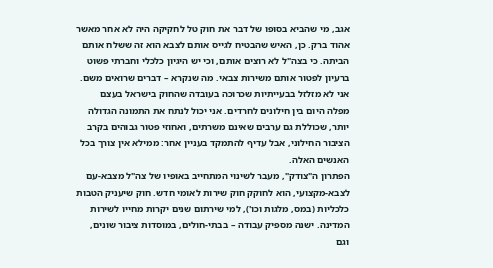אגב, מי שהביא בסופו של דבר את חוק טל לחקיקה היה לא אחר מאשר אהוד ברק. כן, האיש שהבטיח לגייס אותם לצבא הוא זה ששלח אותם הביתה. כי בצה"ל לא רוצים אותם, וכי יש היגיון כלכלי וחברתי פשוט ברעיון לפטור אותם משירות צבאי. מה שנקרא – דברים שרואים משם.
אני לא מזלזל בבעייתיות שכרוכה בעובדה שהחוק בישראל בעצם מפלה היום בין חילונים לחרדים. אני יכול לנתח את התמונה הגדולה יותר, שכוללת גם ערבים שאינם משרתים, ואחוזי פטור גבוהים בקרב הציבור החילוני, אבל עדיף להתמקד בעניין אחר: ממילא אין צורך בכל האנשים האלה.
הפתרון ה"צודק", מעבר לשינוי המתחייב באופיו של צה"ל מצבא-עם לצבא-מקצועי, הוא לחוקק חוק שירות לאומי חדש. חוק שיעניק הטבות כלכליות (במס, מלגות וכו'), למי שירתום שנים יקרות מחייו לשירות המדינה. ישנה מספיק עבודה – בבתי-חולים, במוסדות ציבור שונים, וגם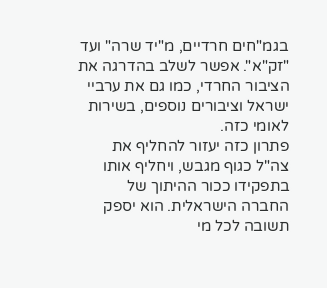בגמ"חים חרדיים, מ"יד שרה" ועד "זק"א". אפשר לשלב בהדרגה את הציבור החרדי, כמו גם את ערביי ישראל וציבורים נוספים, בשירות לאומי כזה.
פתרון כזה יעזור להחליף את צה"ל כגוף מגבש, ויחליף אותו בתפקידו ככור ההיתוך של החברה הישראלית. הוא יספק תשובה לכל מי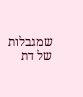שמגבלות של דת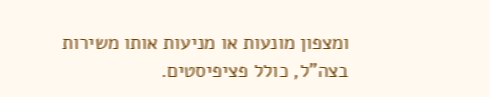ומצפון מונעות או מניעות אותו משירות בצה"ל, כולל פציפיסטים.